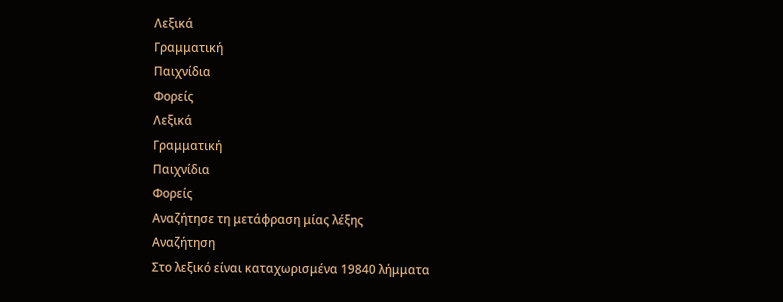Λεξικά
Γραμματική
Παιχνίδια
Φορείς
Λεξικά
Γραμματική
Παιχνίδια
Φορείς
Αναζήτησε τη μετάφραση μίας λέξης
Αναζήτηση
Στο λεξικό είναι καταχωρισμένα 19840 λήμματα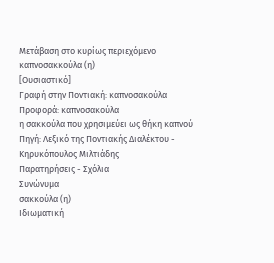Μετάβαση στο κυρίως περιεχόμενο
καπνοσακκούλα (η)
[Ουσιαστικό]
Γραφή στην Ποντιακή: καπνοσακούλα
Προφορά: καπνοσακούλα
η σακκούλα που χρησιμεύει ως θήκη καπνού
Πηγή: Λεξικό της Ποντιακής Διαλέκτου - Κηρυκόπουλος Μιλτιάδης
Παρατηρήσεις - Σχόλια
Συνώνυμα
σακκούλα (η)
Ιδιωματική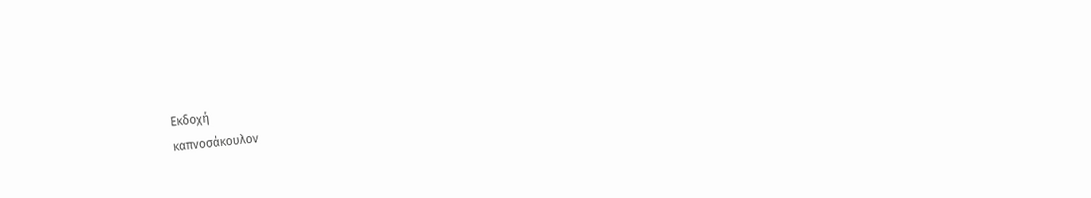Εκδοχή
καπνοσάκουλον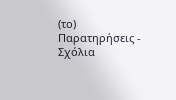(το)
Παρατηρήσεις - Σχόλια